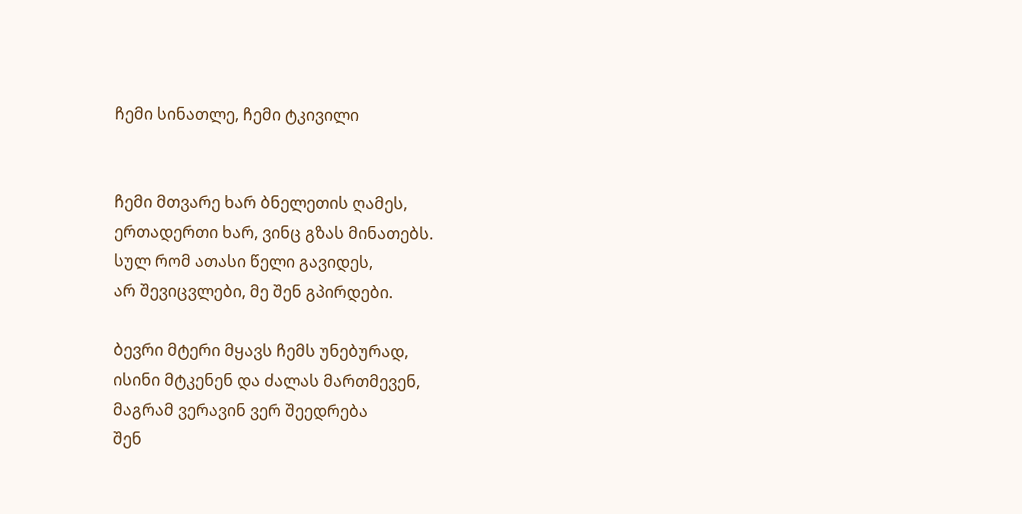ჩემი სინათლე, ჩემი ტკივილი


ჩემი მთვარე ხარ ბნელეთის ღამეს,
ერთადერთი ხარ, ვინც გზას მინათებს.
სულ რომ ათასი წელი გავიდეს,
არ შევიცვლები, მე შენ გპირდები.

ბევრი მტერი მყავს ჩემს უნებურად,
ისინი მტკენენ და ძალას მართმევენ,
მაგრამ ვერავინ ვერ შეედრება
შენ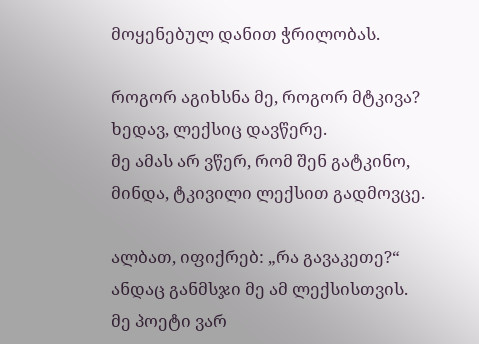მოყენებულ დანით ჭრილობას.

როგორ აგიხსნა მე, როგორ მტკივა?
ხედავ, ლექსიც დავწერე.
მე ამას არ ვწერ, რომ შენ გატკინო,
მინდა, ტკივილი ლექსით გადმოვცე.

ალბათ, იფიქრებ: „რა გავაკეთე?“
ანდაც განმსჯი მე ამ ლექსისთვის.
მე პოეტი ვარ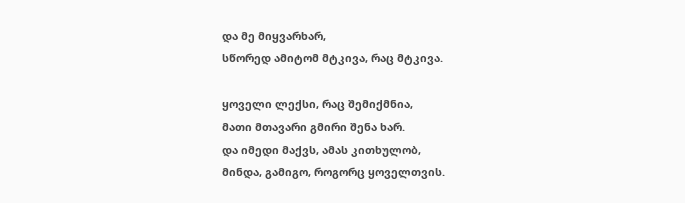და მე მიყვარხარ,
სწორედ ამიტომ მტკივა, რაც მტკივა.

ყოველი ლექსი, რაც შემიქმნია,
მათი მთავარი გმირი შენა ხარ.
და იმედი მაქვს, ამას კითხულობ,
მინდა, გამიგო, როგორც ყოველთვის.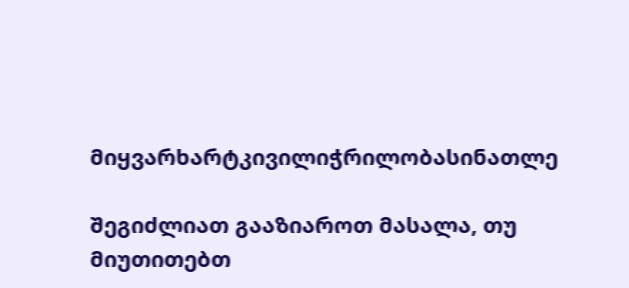მიყვარხარტკივილიჭრილობასინათლე

შეგიძლიათ გააზიაროთ მასალა, თუ მიუთითებთ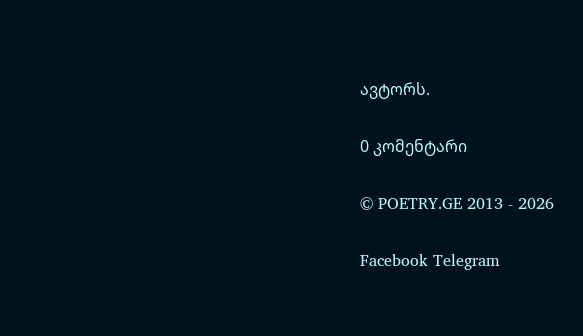ავტორს.

0 კომენტარი

© POETRY.GE 2013 - 2026

Facebook Telegram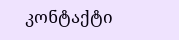კონტაქტი